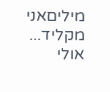מיליםאני מקליד...
אולי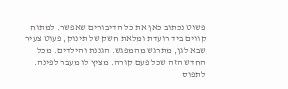פשוט נכתוב כאן את כל הדיבורים שאפשר. למתוח קווים ביד רועדת ומלאת חשק של תינוק, פעוט צעיר שבא לגן, מתרגש מהמפגש. הגננת והילדים. מכל החדש הזה שכל פעם קורה. מציץ לו מעבר לפינה. לתפוס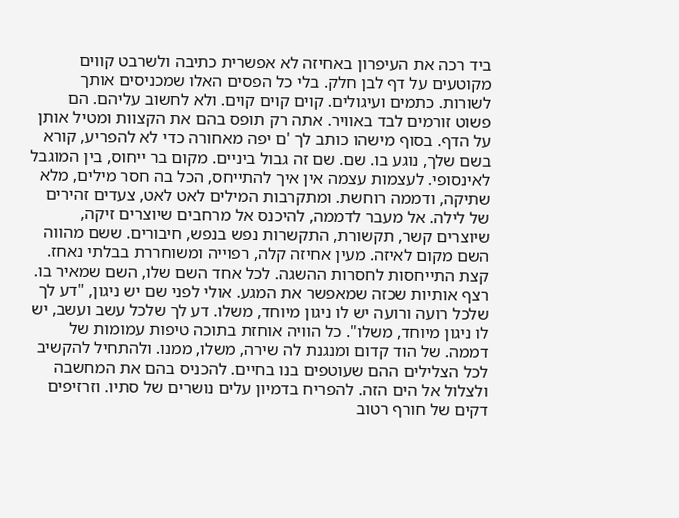ביד רכה את העיפרון באחיזה לא אפשרית כתיבה ולשרבט קווים מקוטעים על דף לבן חלק. בלי כל הפסים האלו שמכניסים אותך לשורות. כתמים ועיגולים. קוים קוים קוים. ולא לחשוב עליהם. הם פשוט זורמים לבד באוויר. אתה רק תופס בהם את הקצוות ומטיל אותן על הדף. בסוף מישהו כותב לך 'ם יפה מאחורה כדי לא להפריע, קורא בשם שלך, נוגע בו. שם. שם זה גבול ביניים. מקום בר ייחוס, בין המוגבל לאינסופי. לעצמות עצמה אין איך להתייחס, הכל בה חסר מילים, מלא שתיקה, ודממה רוחשת. ומתקרבות המילים לאט לאט, צעדים זהירים של לילה. אל מעבר לדממה, להיכנס אל מרחבים שיוצרים זיקה, שיוצרים קשר, תקשורת, התקשרות נפש בנפש, חיבורים. ששם מהווה השם מקום לאיזה. מעין אחיזה קלה, רפוייה ומשוחררת בבלתי נאחז. קצת התייחסות לחסרות ההשגה. לכל אחד השם שלו, השם שמאיר בו. רצף אותיות שכזה שמאפשר את המגע. אולי לפני שם יש ניגון, "דע לך שלכל רועה ורועה יש לו ניגון מיוחד, משלו. דע לך שלכל עשב ועשב, יש לו ניגון מיוחד, משלו". כל הוויה אוחזת בתוכה טיפות עמומות של דממה. של הוד קדום ומנגנת לה שירה, משלו, ממנו. ולהתחיל להקשיב לכל הצלילים ההם שעוטפים בנו בחיים. להכניס בהם את המחשבה ולצלול אל הים הזה. להפריח בדמיון עלים נושרים של סתיו. וזרזיפים דקים של חורף רטוב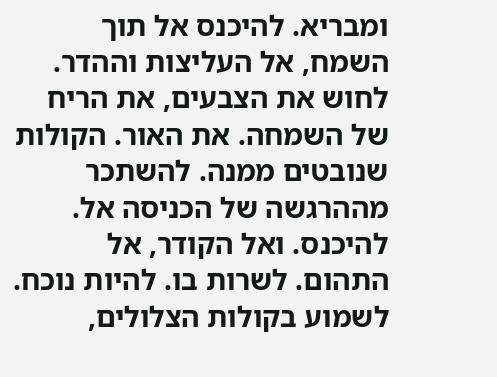ומבריא. להיכנס אל תוך השמח, אל העליצות וההדר. לחוש את הצבעים, את הריח של השמחה. את האור. הקולות שנובטים ממנה. להשתכר מההרגשה של הכניסה אל. להיכנס. ואל הקודר, אל התהום. לשרות בו. להיות נוכח. לשמוע בקולות הצלולים,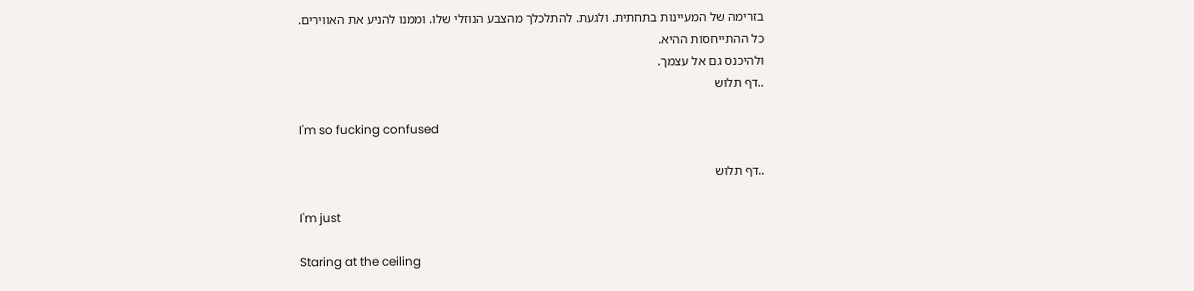בזרימה של המעיינות בתחתית. ולגעת. להתלכלך מהצבע הנוזלי שלו. וממנו להניע את האווירים.
כל ההתייחסות ההיא.
ולהיכנס גם אל עצמך.
..דף תלוש

I'm so fucking confused

..דף תלוש

I'm just

Staring at the ceiling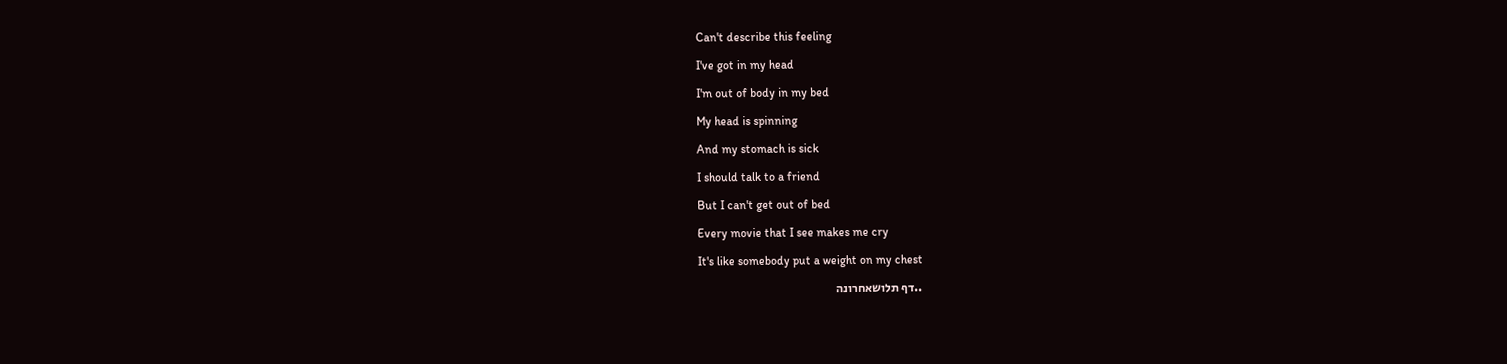Can't describe this feeling

I've got in my head

I'm out of body in my bed

My head is spinning

And my stomach is sick

I should talk to a friend

But I can't get out of bed

Every movie that I see makes me cry

It's like somebody put a weight on my chest

..דף תלושאחרונה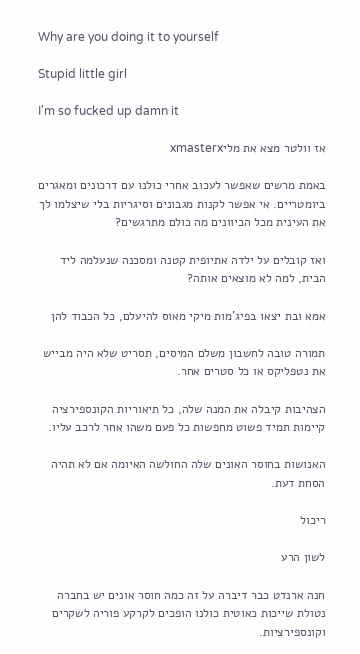Why are you doing it to yourself

Stupid little girl

I'm so fucked up damn it

אז וולטר מצא את מליxmasterx

באמת מרשים שאפשר לעכוב אחרי כולנו עם דרכונים ומאגרים ביומטריים. אי אפשר לקנות מגבונים וסיגריות בלי שיצלמו לך את העינית מכל הכיוונים מה כולם מתרגשים?

ואז קובלים על ילדה אתיופית קטנה ומסכנה שנעלמה ליד הבית, למה לא מוצאים אותה?

אמא ובת יצאו בפיג'מות מיקי מאוס להיעלם, כל הכבוד להן

תמורה טובה לחשבון משלם המיסים, תסריט שלא היה מבייש את נטפליקס או כל סטרים אחר.

הצהיבות קיבלה את המנה שלה, כל תיאוריות הקונספירציה קיימות תמיד פשוט מחפשות כל פעם משהו אחר לרכב עליו.

האנושות בחוסר האונים שלה החולשה האיומה אם לא תהיה הסחת דעת.

ריכול

לשון הרע

חנה ארנדט כבר דיברה על זה כמה חוסר אונים יש בחברה נטולת שייכות כאוטית כולנו הופכים לקרקע פוריה לשקרים וקונספירציות.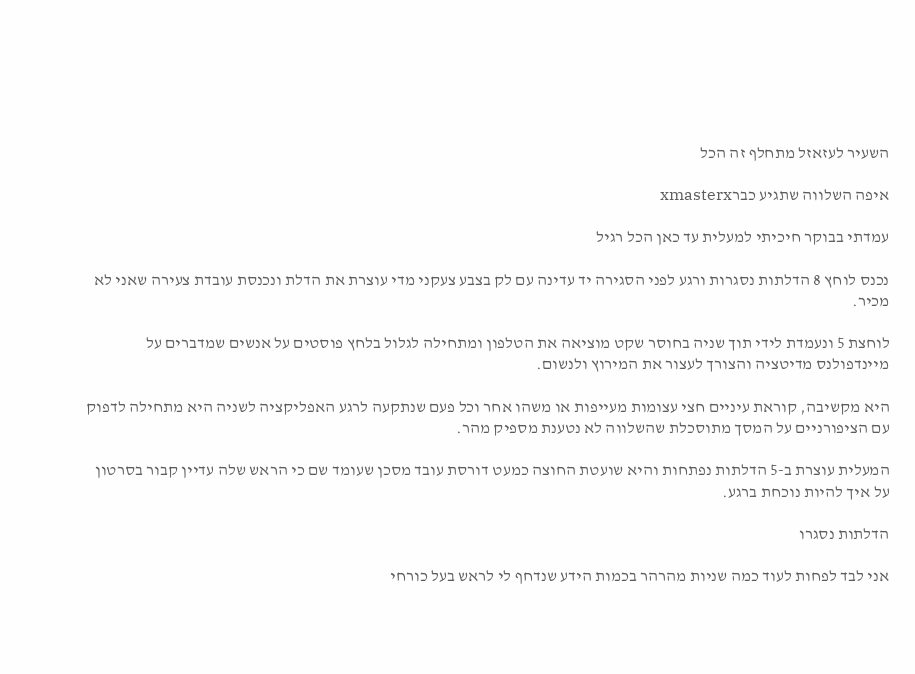השעיר לעזאזל מתחלף זה הכל

איפה השלווה שתגיע כברxmasterx

עמדתי בבוקר חיכיתי למעלית עד כאן הכל רגיל

נכנס לוחץ 8 הדלתות נסגרות ורגע לפני הסגירה יד עדינה עם לק בצבע צעקני מדי עוצרת את הדלת ונכנסת עובדת צעירה שאני לא מכיר.

לוחצת 5 ונעמדת לידי תוך שניה בחוסר שקט מוציאה את הטלפון ומתחילה לגלול בלחץ פוסטים על אנשים שמדברים על מיינדפולנס מדיטציה והצורך לעצור את המירוץ ולנשום.

היא מקשיבה, קוראת עיניים חצי עצומות מעייפות או משהו אחר וכל פעם שנתקעה לרגע האפליקציה לשניה היא מתחילה לדפוק עם הציפורניים על המסך מתוסכלת שהשלווה לא נטענת מספיק מהר.

המעלית עוצרת ב-5 הדלתות נפתחות והיא שועטת החוצה כמעט דורסת עובד מסכן שעומד שם כי הראש שלה עדיין קבור בסרטון על איך להיות נוכחת ברגע.

הדלתות נסגרו

אני לבד לפחות לעוד כמה שניות מהרהר בכמות הידע שנדחף לי לראש בעל כורחי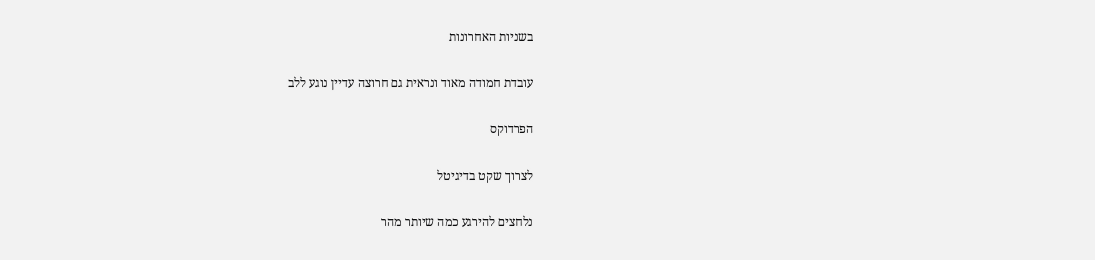בשניות האחרונות

עובדת חמודה מאוד ונראית גם חרוצה עדיין נוגע ללב

הפרדוקס

לצרוך שקט בדיגיטל

נלחצים להירגע כמה שיותר מהר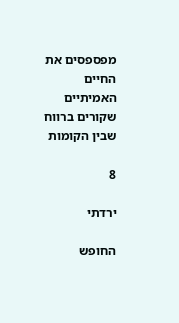מפספסים את החיים האמיתיים שקורים ברווח שבין הקומות

8

ירדתי

החופש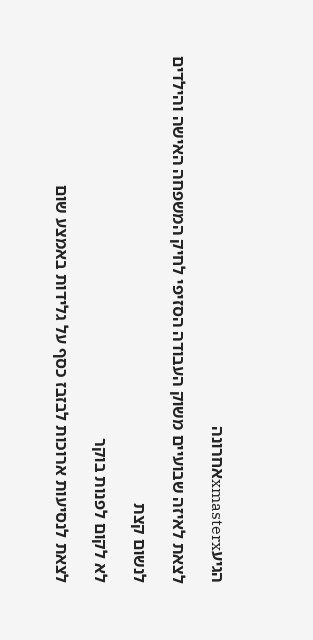הגיעxmasterxאחרונה

לצאת לאיזה שבועיים משוק העבודה הסזיפי לחיק המשפחה האישה והילדים

לנשום קצת

לא לקום לפנות בוקר

לצאת לנסיעות ארוכות לבזבז כסף על גלידות באמצע שום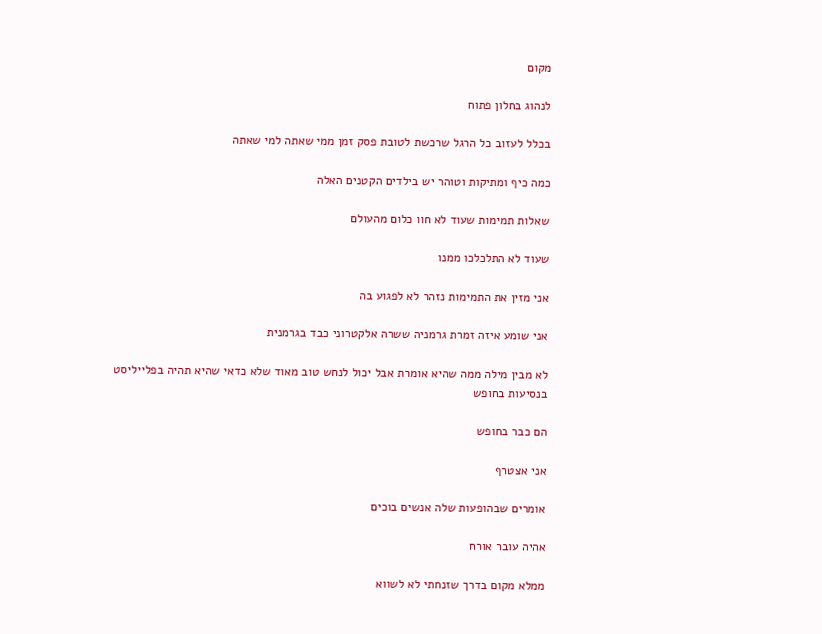מקום

לנהוג בחלון פתוח

בכלל לעזוב כל הרגל שרכשת לטובת פסק זמן ממי שאתה למי שאתה

כמה כיף ומתיקות וטוהר יש בילדים הקטנים האלה

שאלות תמימות שעוד לא חוו כלום מהעולם

שעוד לא התלכלכו ממנו

אני מזין את התמימות נזהר לא לפגוע בה

אני שומע איזה זמרת גרמניה ששרה אלקטרוני כבד בגרמנית

לא מבין מילה ממה שהיא אומרת אבל יכול לנחש טוב מאוד שלא כדאי שהיא תהיה בפלייליסט בנסיעות בחופש

הם כבר בחופש

אני אצטרף

אומרים שבהופעות שלה אנשים בוכים

אהיה עובר אורח

ממלא מקום בדרך שזנחתי לא לשווא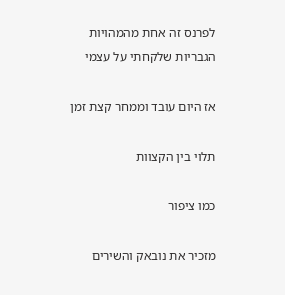לפרנס זה אחת מהמהויות הגבריות שלקחתי על עצמי

אז היום עובד וממחר קצת זמן

תלוי בין הקצוות

כמו ציפור

מזכיר את נובאק והשירים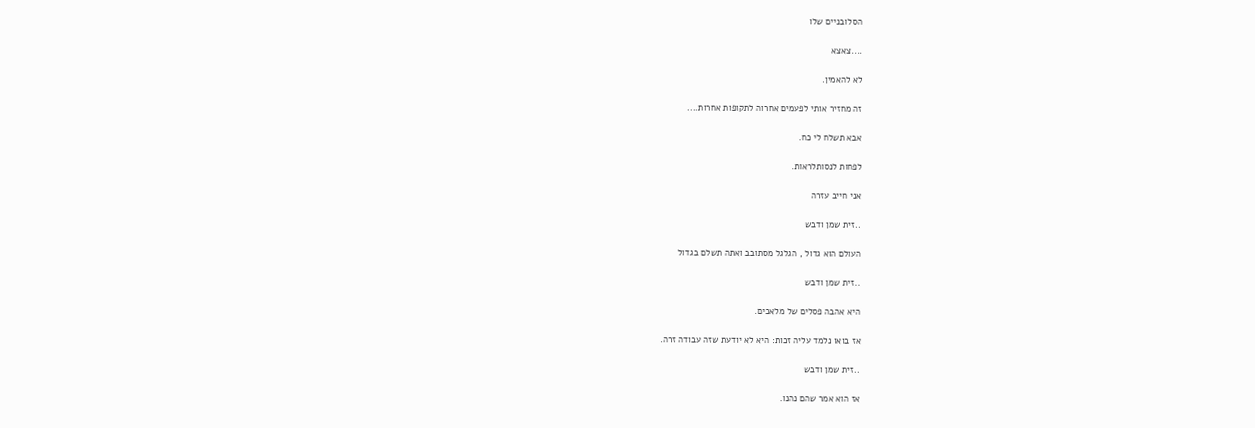הסלובניים שלו

....צאצא

לא להאמין.

זה מחזיר אותי לפעמים אחרוה לתקופות אחרות....

אבא תשלח לי כח.

לפחות לנסותלראות.

אני חייב עזרה

..זית שמן ודבש

העולם הוא גדול , הגלגל מסתובב ואתה תשלם בגדול

..זית שמן ודבש

היא אהבה פסלים של מלאכים.

אז בואו נלמד עליה זכות: היא לא יודעת שזה עבודה זרה.

..זית שמן ודבש

אז הוא אמר שהם נהנו.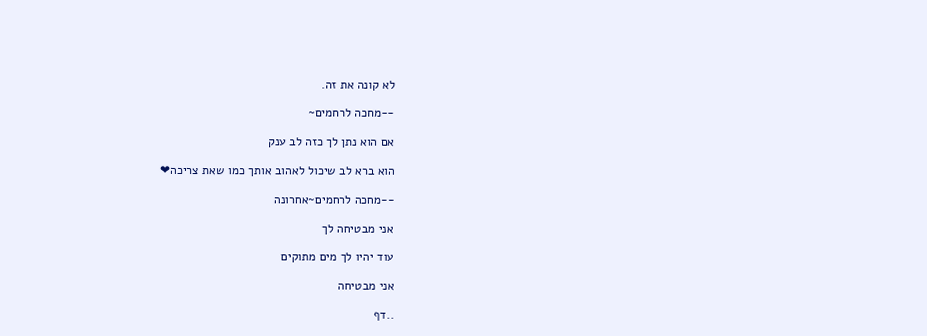לא קונה את זה.

--מחכה לרחמים~

אם הוא נתן לך כזה לב ענק

הוא ברא לב שיכול לאהוב אותך כמו שאת צריכה❤

--מחכה לרחמים~אחרונה

אני מבטיחה לך

עוד יהיו לך מים מתוקים

אני מבטיחה

..דף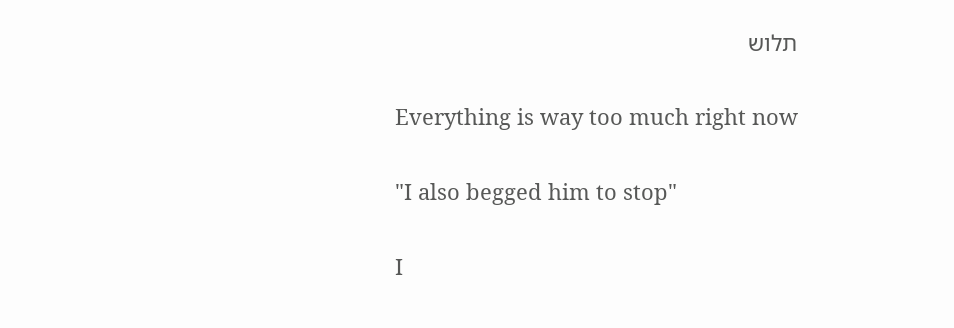תלוש

Everything is way too much right now

"I also begged him to stop"

I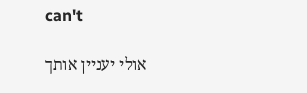can't

אולי יעניין אותך